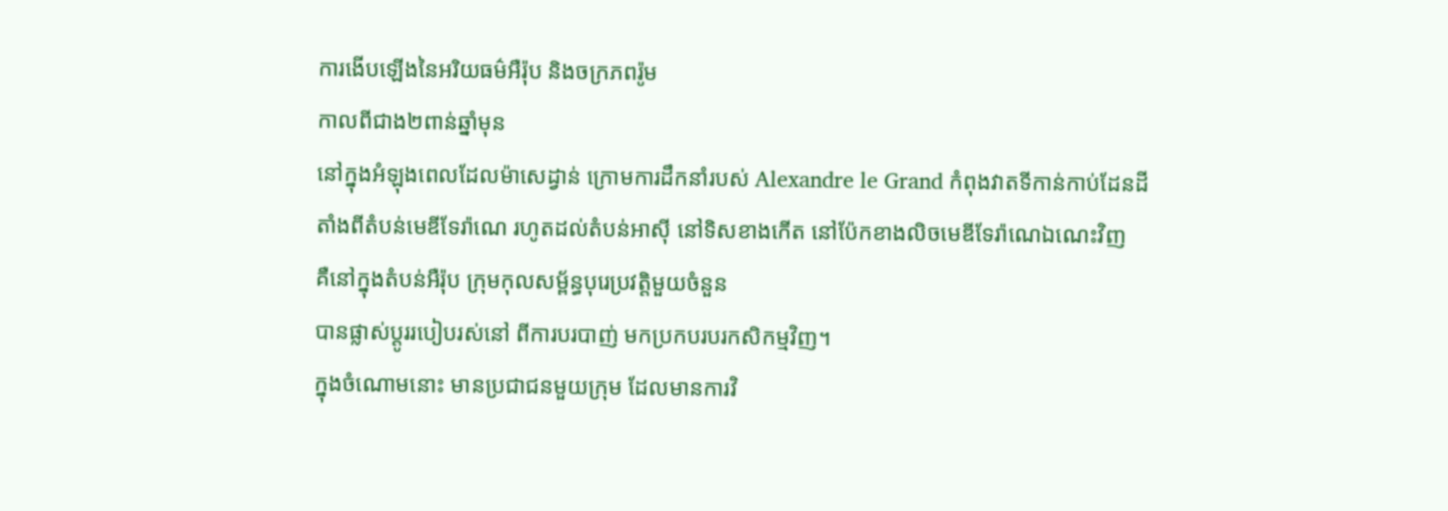ការងើបឡើងនៃអរិយធម៌អឺរ៉ុប និងចក្រភពរ៉ូម
កាលពីជាង២ពាន់ឆ្នាំមុន
នៅក្នុងអំឡុងពេលដែលម៉ាសេដ្វាន់ ក្រោមការដឹកនាំរបស់ Alexandre le Grand កំពុងវាតទីកាន់កាប់ដែនដី
តាំងពីតំបន់មេឌីទែរ៉ាណេ រហូតដល់តំបន់អាស៊ី នៅទិសខាងកើត នៅប៉ែកខាងលិចមេឌីទែរ៉ាណេឯណេះវិញ
គឺនៅក្នុងតំបន់អឺរ៉ុប ក្រុមកុលសម្ព័ន្ធបុរេប្រវត្តិមួយចំនួន
បានផ្លាស់ប្តូររបៀបរស់នៅ ពីការបរបាញ់ មកប្រកបរបរកសិកម្មវិញ។
ក្នុងចំណោមនោះ មានប្រជាជនមួយក្រុម ដែលមានការវិ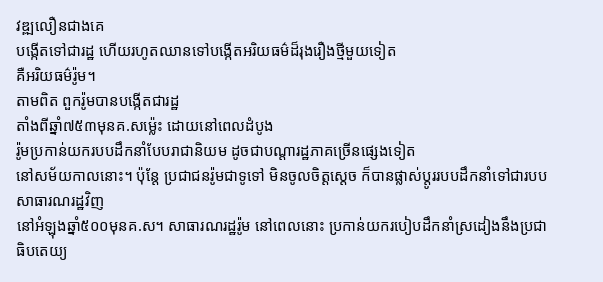វឌ្ឍលឿនជាងគេ
បង្កើតទៅជារដ្ឋ ហើយរហូតឈានទៅបង្កើតអរិយធម៌ដ៏រុងរឿងថ្មីមួយទៀត
គឺអរិយធម៌រ៉ូម។
តាមពិត ពួករ៉ូមបានបង្កើតជារដ្ឋ
តាំងពីឆ្នាំ៧៥៣មុនគ.សម៉្លេះ ដោយនៅពេលដំបូង
រ៉ូមប្រកាន់យករបបដឹកនាំបែបរាជានិយម ដូចជាបណ្តារដ្ឋភាគច្រើនផ្សេងទៀត
នៅសម័យកាលនោះ។ ប៉ុន្តែ ប្រជាជនរ៉ូមជាទូទៅ មិនចូលចិត្តស្តេច ក៏បានផ្លាស់ប្តូររបបដឹកនាំទៅជារបបសាធារណរដ្ឋវិញ
នៅអំឡុងឆ្នាំ៥០០មុនគ.ស។ សាធារណរដ្ឋរ៉ូម នៅពេលនោះ ប្រកាន់យករបៀបដឹកនាំស្រដៀងនឹងប្រជាធិបតេយ្យ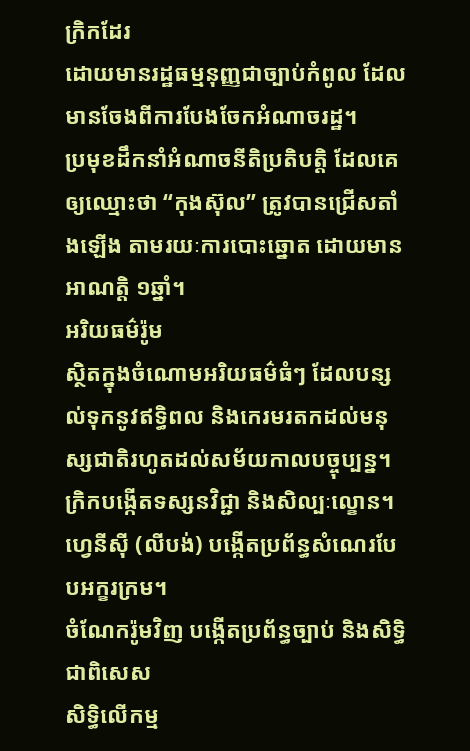ក្រិកដែរ
ដោយមានរដ្ឋធម្មនុញ្ញជាច្បាប់កំពូល ដែលមានចែងពីការបែងចែកអំណាចរដ្ឋ។
ប្រមុខដឹកនាំអំណាចនីតិប្រតិបត្តិ ដែលគេឲ្យឈ្មោះថា “កុងស៊ុល” ត្រូវបានជ្រើសតាំងឡើង តាមរយៈការបោះឆ្នោត ដោយមានអាណត្តិ ១ឆ្នាំ។
អរិយធម៌រ៉ូម
ស្ថិតក្នុងចំណោមអរិយធម៌ធំៗ ដែលបន្សល់ទុកនូវឥទ្ធិពល និងកេរមរតកដល់មនុស្សជាតិរហូតដល់សម័យកាលបច្ចុប្បន្ន។
ក្រិកបង្កើតទស្សនវិជ្ជា និងសិល្បៈល្ខោន។ ហ្វេនីស៊ី (លីបង់) បង្កើតប្រព័ន្ធសំណេរបែបអក្ខរក្រម។
ចំណែករ៉ូមវិញ បង្កើតប្រព័ន្ធច្បាប់ និងសិទ្ធិ ជាពិសេស
សិទ្ធិលើកម្ម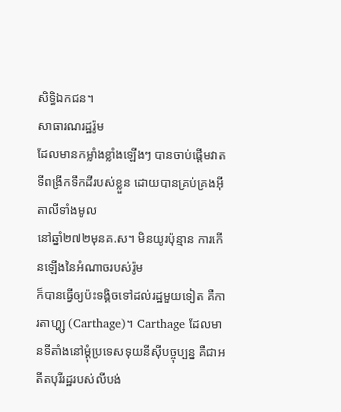សិទ្ធិឯកជន។
សាធារណរដ្ឋរ៉ូម
ដែលមានកម្លាំងខ្លាំងឡើងៗ បានចាប់ផ្តើមវាតទីពង្រីកទឹកដីរបស់ខ្លួន ដោយបានគ្រប់គ្រងអ៊ីតាលីទាំងមូល
នៅឆ្នាំ២៧២មុនគ.ស។ មិនយូរប៉ុន្មាន ការកើនឡើងនៃអំណាចរបស់រ៉ូម
ក៏បានធ្វើឲ្យប៉ះទង្គិចទៅដល់រដ្ឋមួយទៀត គឺការតាហ្ហ្ស (Carthage)។ Carthage ដែលមានទីតាំងនៅម្តុំប្រទេសទុយនីស៊ីបច្ចុប្បន្ន គឺជាអតីតបុរីរដ្ឋរបស់លីបង់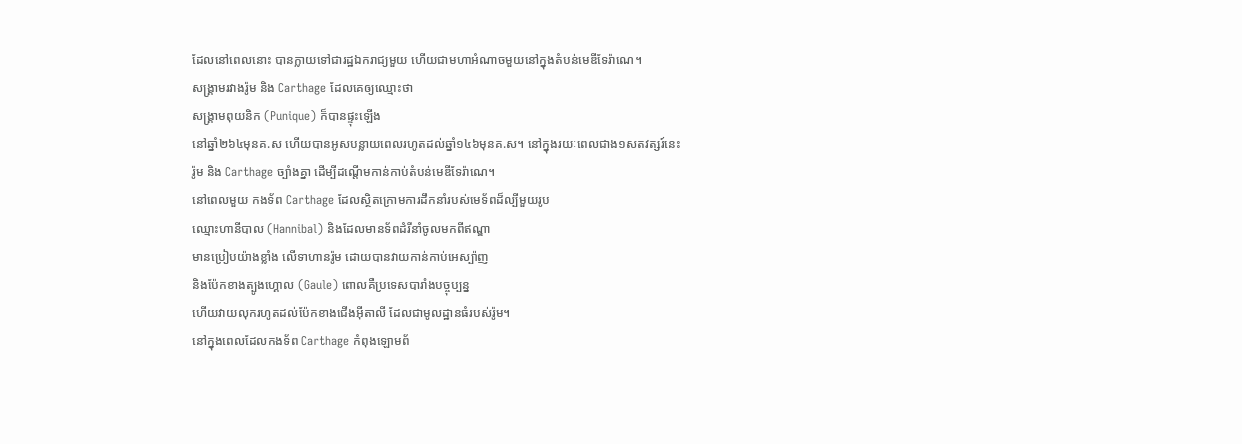ដែលនៅពេលនោះ បានក្លាយទៅជារដ្ឋឯករាជ្យមួយ ហើយជាមហាអំណាចមួយនៅក្នុងតំបន់មេឌីទែរ៉ាណេ។
សង្រ្គាមរវាងរ៉ូម និង Carthage ដែលគេឲ្យឈ្មោះថា
សង្រ្គាមពុយនិក (Punique) ក៏បានផ្ទុះឡើង
នៅឆ្នាំ២៦៤មុនគ.ស ហើយបានអូសបន្លាយពេលរហូតដល់ឆ្នាំ១៤៦មុនគ.ស។ នៅក្នុងរយៈពេលជាង១សតវត្សរ៍នេះ
រ៉ូម និង Carthage ច្បាំងគ្នា ដើម្បីដណ្តើមកាន់កាប់តំបន់មេឌីទែរ៉ាណេ។
នៅពេលមួយ កងទ័ព Carthage ដែលស្ថិតក្រោមការដឹកនាំរបស់មេទ័ពដ៏ល្បីមួយរូប
ឈ្មោះហានីបាល (Hannibal) និងដែលមានទ័ពដំរីនាំចូលមកពីឥណ្ឌា
មានប្រៀបយ៉ាងខ្លាំង លើទាហានរ៉ូម ដោយបានវាយកាន់កាប់អេស្ប៉ាញ
និងប៉ែកខាងត្បូងហ្គោល (Gaule) ពោលគឺប្រទេសបារាំងបច្ចុប្បន្ន
ហើយវាយលុករហូតដល់ប៉ែកខាងជើងអ៊ីតាលី ដែលជាមូលដ្ឋានធំរបស់រ៉ូម។
នៅក្នុងពេលដែលកងទ័ព Carthage កំពុងឡោមព័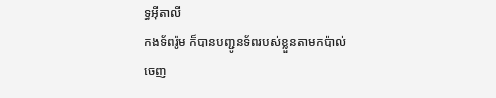ទ្ធអ៊ីតាលី
កងទ័ពរ៉ូម ក៏បានបញ្ជូនទ័ពរបស់ខ្លួនតាមកប៉ាល់
ចេញ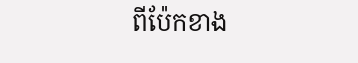ពីប៉ែកខាង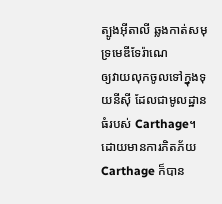ត្បូងអ៊ីតាលី ឆ្លងកាត់សមុទ្រមេឌីទែរ៉ាណេ
ឲ្យវាយលុកចូលទៅក្នុងទុយនីស៊ី ដែលជាមូលដ្ឋានធំរបស់ Carthage។ ដោយមានការភិតភ័យ Carthage ក៏បាន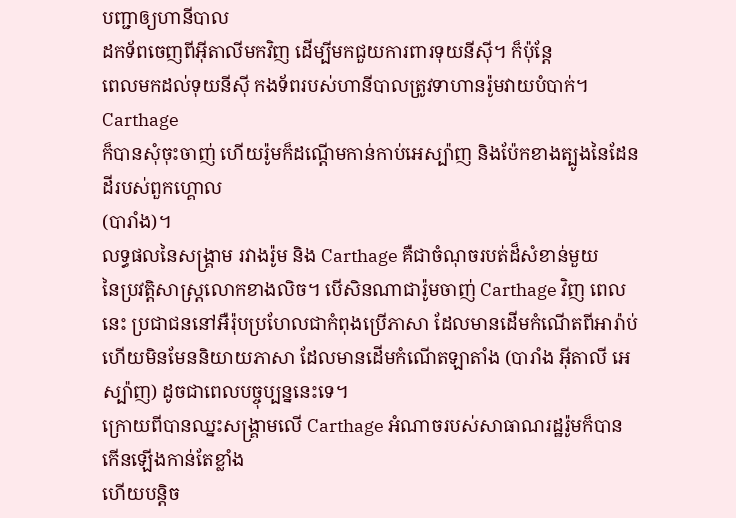បញ្ជាឲ្យហានីបាល
ដកទ័ពចេញពីអ៊ីតាលីមកវិញ ដើម្បីមកជួយការពារទុយនីស៊ី។ ក៏ប៉ុន្តែ
ពេលមកដល់ទុយនីស៊ី កងទ័ពរបស់ហានីបាលត្រូវទាហានរ៉ូមវាយបំបាក់។ Carthage
ក៏បានសុំចុះចាញ់ ហើយរ៉ូមក៏ដណ្តើមកាន់កាប់អេស្ប៉ាញ និងប៉ែកខាងត្បូងនៃដែនដីរបស់ពួកហ្គោល
(បារាំង)។
លទ្ធផលនៃសង្រ្គាម រវាងរ៉ូម និង Carthage គឺជាចំណុចរបត់ដ៏សំខាន់មួយ
នៃប្រវត្តិសាស្រ្តលោកខាងលិច។ បើសិនណាជារ៉ូមចាញ់ Carthage វិញ ពេលនេះ ប្រជាជននៅអឺរ៉ុបប្រហែលជាកំពុងប្រើភាសា ដែលមានដើមកំណើតពីអារ៉ាប់
ហើយមិនមែននិយាយភាសា ដែលមានដើមកំណើតឡាតាំង (បារាំង អ៊ីតាលី អេស្ប៉ាញ) ដូចជាពេលបច្ចុប្បន្ននេះទេ។
ក្រោយពីបានឈ្នះសង្រ្គាមលើ Carthage អំណាចរបស់សាធាណរដ្ឋរ៉ូមក៏បានកើនឡើងកាន់តែខ្លាំង
ហើយបន្តិច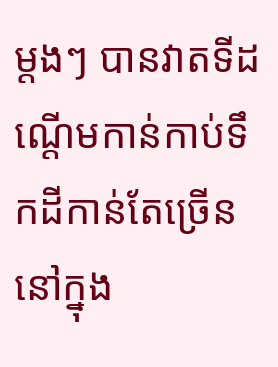ម្តងៗ បានវាតទីដណ្តើមកាន់កាប់ទឹកដីកាន់តែច្រើន នៅក្នុង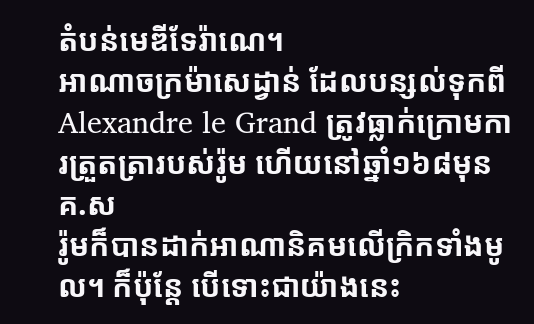តំបន់មេឌីទែរ៉ាណេ។
អាណាចក្រម៉ាសេដ្វាន់ ដែលបន្សល់ទុកពី Alexandre le Grand ត្រូវធ្លាក់ក្រោមការត្រួតត្រារបស់រ៉ូម ហើយនៅឆ្នាំ១៦៨មុនគ.ស
រ៉ូមក៏បានដាក់អាណានិគមលើក្រិកទាំងមូល។ ក៏ប៉ុន្តែ បើទោះជាយ៉ាងនេះ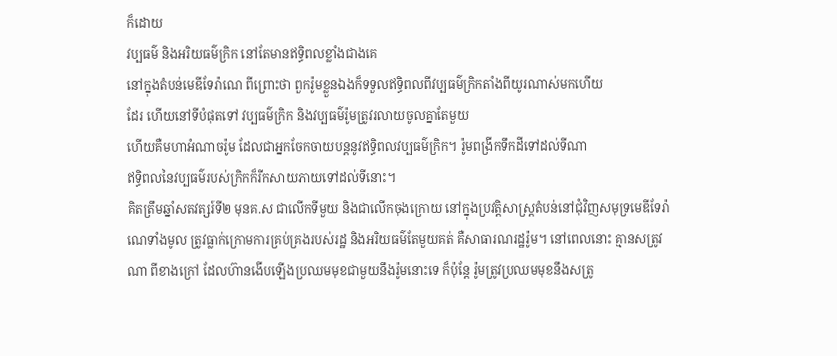ក៏ដោយ
វប្បធម៌ និងអរិយធម៌ក្រិក នៅតែមានឥទ្ធិពលខ្លាំងជាងគេ
នៅក្នុងតំបន់មេឌីទែរ៉ាណេ ពីព្រោះថា ពួករ៉ូមខ្លួនឯងក៏ទទួលឥទ្ធិពលពីវប្បធម៌ក្រិកតាំងពីយូរណាស់មកហើយ
ដែរ ហើយនៅទីបំផុតទៅ វប្បធម៌ក្រិក និងវប្បធម៌រ៉ូមត្រូវរលាយចូលគ្នាតែមួយ
ហើយគឺមហាអំណាចរ៉ូម ដែលជាអ្នកចែកចាយបន្តនូវឥទ្ធិពលវប្បធម៌ក្រិក។ រ៉ូមពង្រីកទឹកដីទៅដល់ទីណា
ឥទ្ធិពលនៃវប្បធម៌របស់ក្រិកក៏រីកសាយភាយទៅដល់ទីនោះ។
គិតត្រឹមឆ្នាំសតវត្សរ៍ទី២ មុនគ.ស ជាលើកទីមួយ និងជាលើកចុងក្រោយ នៅក្នុងប្រវត្តិសាស្រ្តតំបន់នៅជុំវិញសមុទ្រមេឌីទែរ៉ាណេទាំងមូល ត្រូវធ្លាក់ក្រោមការគ្រប់គ្រងរបស់រដ្ឋ និងអរិយធម៌តែមួយគត់ គឺសាធារណរដ្ឋរ៉ូម។ នៅពេលនោះ គ្មានសត្រូវណា ពីខាងក្រៅ ដែលហ៊ានងើបឡើងប្រឈមមុខជាមួយនឹងរ៉ូមនោះទេ ក៏ប៉ុន្តែ រ៉ូមត្រូវប្រឈមមុខនឹងសត្រូ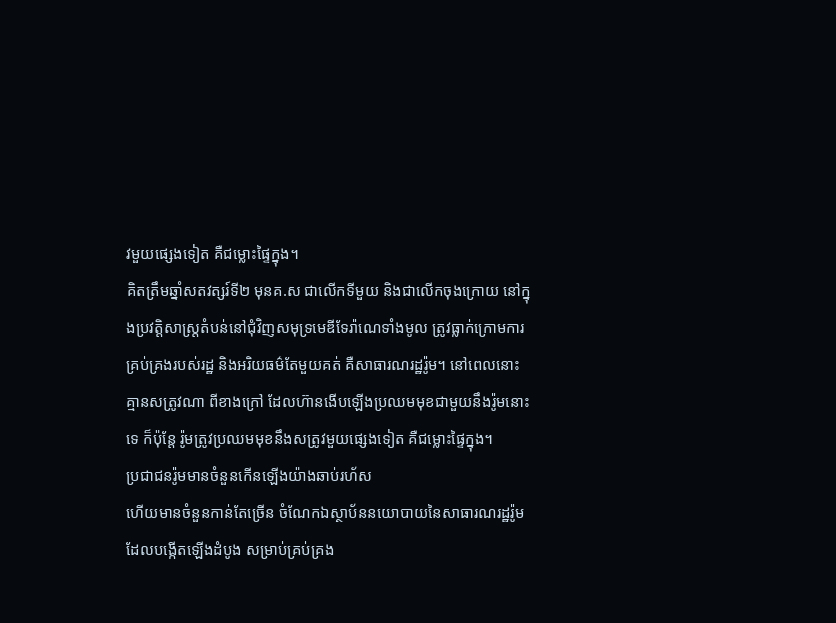វមួយផ្សេងទៀត គឺជម្លោះផ្ទៃក្នុង។
គិតត្រឹមឆ្នាំសតវត្សរ៍ទី២ មុនគ.ស ជាលើកទីមួយ និងជាលើកចុងក្រោយ នៅក្នុងប្រវត្តិសាស្រ្តតំបន់នៅជុំវិញសមុទ្រមេឌីទែរ៉ាណេទាំងមូល ត្រូវធ្លាក់ក្រោមការគ្រប់គ្រងរបស់រដ្ឋ និងអរិយធម៌តែមួយគត់ គឺសាធារណរដ្ឋរ៉ូម។ នៅពេលនោះ គ្មានសត្រូវណា ពីខាងក្រៅ ដែលហ៊ានងើបឡើងប្រឈមមុខជាមួយនឹងរ៉ូមនោះទេ ក៏ប៉ុន្តែ រ៉ូមត្រូវប្រឈមមុខនឹងសត្រូវមួយផ្សេងទៀត គឺជម្លោះផ្ទៃក្នុង។
ប្រជាជនរ៉ូមមានចំនួនកើនឡើងយ៉ាងឆាប់រហ័ស
ហើយមានចំនួនកាន់តែច្រើន ចំណែកឯស្ថាប័ននយោបាយនៃសាធារណរដ្ឋរ៉ូម
ដែលបង្កើតឡើងដំបូង សម្រាប់គ្រប់គ្រង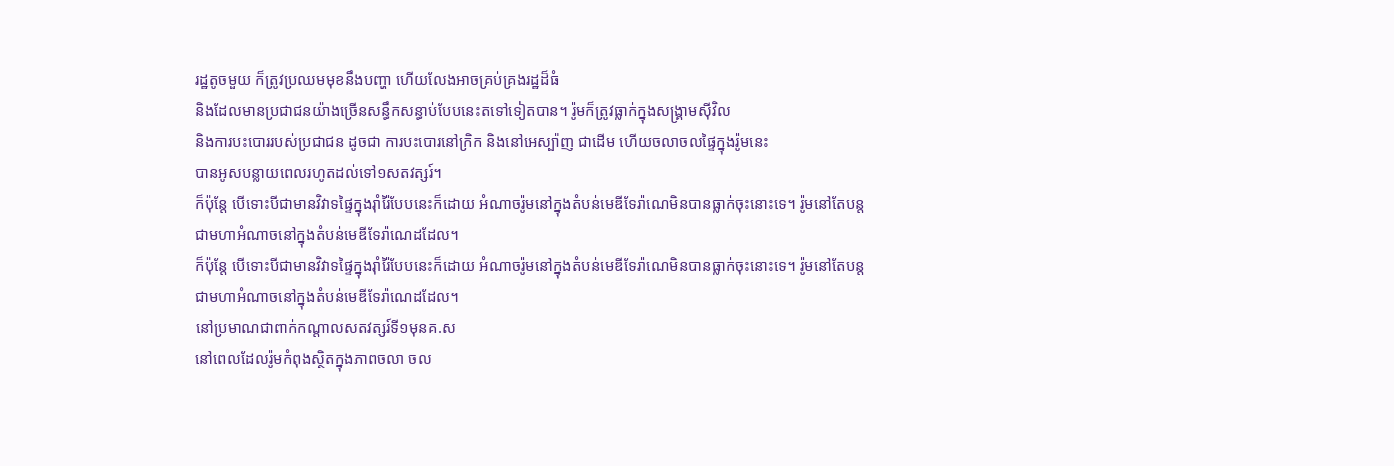រដ្ឋតូចមួយ ក៏ត្រូវប្រឈមមុខនឹងបញ្ហា ហើយលែងអាចគ្រប់គ្រងរដ្ឋដ៏ធំ
និងដែលមានប្រជាជនយ៉ាងច្រើនសន្ធឹកសន្ធាប់បែបនេះតទៅទៀតបាន។ រ៉ូមក៏ត្រូវធ្លាក់ក្នុងសង្រ្គាមស៊ីវិល
និងការបះបោររបស់ប្រជាជន ដូចជា ការបះបោរនៅក្រិក និងនៅអេស្ប៉ាញ ជាដើម ហើយចលាចលផ្ទៃក្នុងរ៉ូមនេះ
បានអូសបន្លាយពេលរហូតដល់ទៅ១សតវត្សរ៍។
ក៏ប៉ុន្តែ បើទោះបីជាមានវិវាទផ្ទៃក្នុងរ៉ាំរ៉ៃបែបនេះក៏ដោយ អំណាចរ៉ូមនៅក្នុងតំបន់មេឌីទែរ៉ាណេមិនបានធ្លាក់ចុះនោះទេ។ រ៉ូមនៅតែបន្តជាមហាអំណាចនៅក្នុងតំបន់មេឌីទែរ៉ាណេដដែល។
ក៏ប៉ុន្តែ បើទោះបីជាមានវិវាទផ្ទៃក្នុងរ៉ាំរ៉ៃបែបនេះក៏ដោយ អំណាចរ៉ូមនៅក្នុងតំបន់មេឌីទែរ៉ាណេមិនបានធ្លាក់ចុះនោះទេ។ រ៉ូមនៅតែបន្តជាមហាអំណាចនៅក្នុងតំបន់មេឌីទែរ៉ាណេដដែល។
នៅប្រមាណជាពាក់កណ្តាលសតវត្សរ៍ទី១មុនគ.ស
នៅពេលដែលរ៉ូមកំពុងស្ថិតក្នុងភាពចលា ចល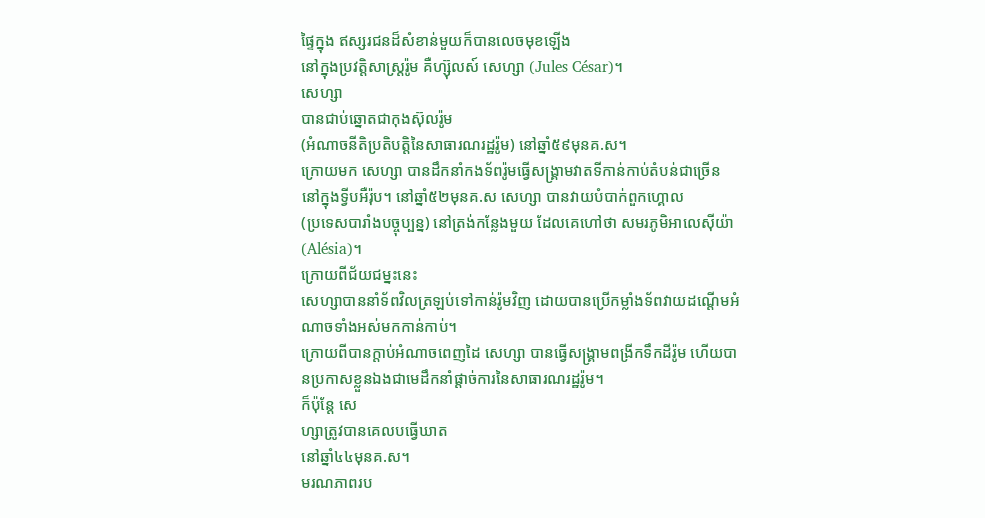ផ្ទៃក្នុង ឥស្សរជនដ៏សំខាន់មួយក៏បានលេចមុខឡើង
នៅក្នុងប្រវត្តិសាស្រ្តរ៉ូម គឺហ្ស៊ុលស៍ សេហ្សា (Jules César)។
សេហ្សា
បានជាប់ឆ្នោតជាកុងស៊ុលរ៉ូម
(អំណាចនីតិប្រតិបត្តិនៃសាធារណរដ្ឋរ៉ូម) នៅឆ្នាំ៥៩មុនគ.ស។
ក្រោយមក សេហ្សា បានដឹកនាំកងទ័ពរ៉ូមធ្វើសង្រ្គាមវាតទីកាន់កាប់តំបន់ជាច្រើន
នៅក្នុងទ្វីបអឺរ៉ុប។ នៅឆ្នាំ៥២មុនគ.ស សេហ្សា បានវាយបំបាក់ពួកហ្គោល
(ប្រទេសបារាំងបច្ចុប្បន្ន) នៅត្រង់កន្លែងមួយ ដែលគេហៅថា សមរភូមិអាលេស៊ីយ៉ា (Alésia)។
ក្រោយពីជ័យជម្នះនេះ
សេហ្សាបាននាំទ័ពវិលត្រឡប់ទៅកាន់រ៉ូមវិញ ដោយបានប្រើកម្លាំងទ័ពវាយដណ្តើមអំណាចទាំងអស់មកកាន់កាប់។
ក្រោយពីបានក្តាប់អំណាចពេញដៃ សេហ្សា បានធ្វើសង្រ្គាមពង្រីកទឹកដីរ៉ូម ហើយបានប្រកាសខ្លួនឯងជាមេដឹកនាំផ្តាច់ការនៃសាធារណរដ្ឋរ៉ូម។
ក៏ប៉ុន្តែ សេ
ហ្សាត្រូវបានគេលបធ្វើឃាត
នៅឆ្នាំ៤៤មុនគ.ស។
មរណភាពរប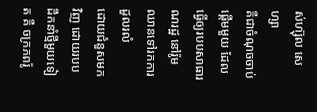ស់ហ្ស៊ុល សេហ្សា
គឺជាចំណុចចាប់ផ្តើមមួយ ដែលធ្វើឲ្យរបបសាធារណរដ្ឋ នៅរ៉ូម ឈានទៅរកការដួលរលំ
ដោយជំនួសមកវិញ ដោយរបបដឹកនាំថ្មីមួយទៀត គឺ ចក្រភពរ៉ូ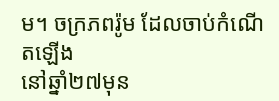ម។ ចក្រភពរ៉ូម ដែលចាប់កំណើតឡើង
នៅឆ្នាំ២៧មុន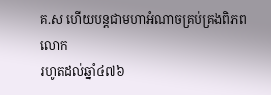គ.ស ហើយបន្តជាមហាអំណាចគ្រប់គ្រងពិភពលោក
រហូតដល់ឆ្នាំ៤៧៦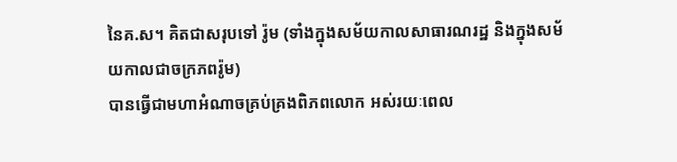នៃគ.ស។ គិតជាសរុបទៅ រ៉ូម (ទាំងក្នុងសម័យកាលសាធារណរដ្ឋ និងក្នុងសម័យកាលជាចក្រភពរ៉ូម)
បានធ្វើជាមហាអំណាចគ្រប់គ្រងពិភពលោក អស់រយៈពេល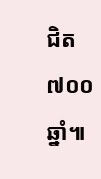ជិត ៧០០ឆ្នាំ៕